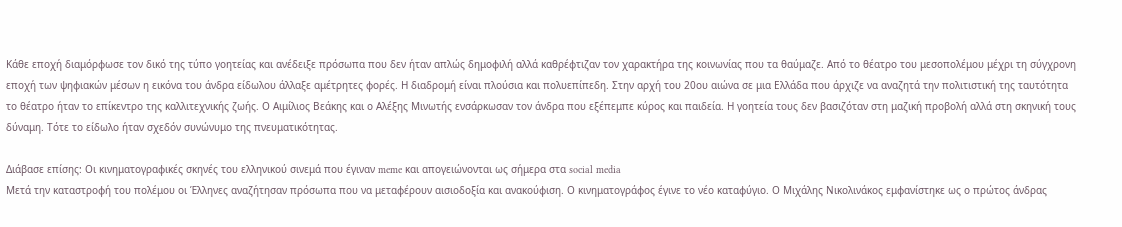Κάθε εποχή διαμόρφωσε τον δικό της τύπο γοητείας και ανέδειξε πρόσωπα που δεν ήταν απλώς δημοφιλή αλλά καθρέφτιζαν τον χαρακτήρα της κοινωνίας που τα θαύμαζε. Από το θέατρο του μεσοπολέμου μέχρι τη σύγχρονη εποχή των ψηφιακών μέσων η εικόνα του άνδρα είδωλου άλλαξε αμέτρητες φορές. Η διαδρομή είναι πλούσια και πολυεπίπεδη. Στην αρχή του 20ου αιώνα σε μια Ελλάδα που άρχιζε να αναζητά την πολιτιστική της ταυτότητα το θέατρο ήταν το επίκεντρο της καλλιτεχνικής ζωής. Ο Αιμίλιος Βεάκης και ο Αλέξης Μινωτής ενσάρκωσαν τον άνδρα που εξέπεμπε κύρος και παιδεία. Η γοητεία τους δεν βασιζόταν στη μαζική προβολή αλλά στη σκηνική τους δύναμη. Τότε το είδωλο ήταν σχεδόν συνώνυμο της πνευματικότητας.

Διάβασε επίσης: Οι κινηματογραφικές σκηνές του ελληνικού σινεμά που έγιναν meme και απογειώνονται ως σήμερα στα social media
Μετά την καταστροφή του πολέμου οι Έλληνες αναζήτησαν πρόσωπα που να μεταφέρουν αισιοδοξία και ανακούφιση. Ο κινηματογράφος έγινε το νέο καταφύγιο. Ο Μιχάλης Νικολινάκος εμφανίστηκε ως ο πρώτος άνδρας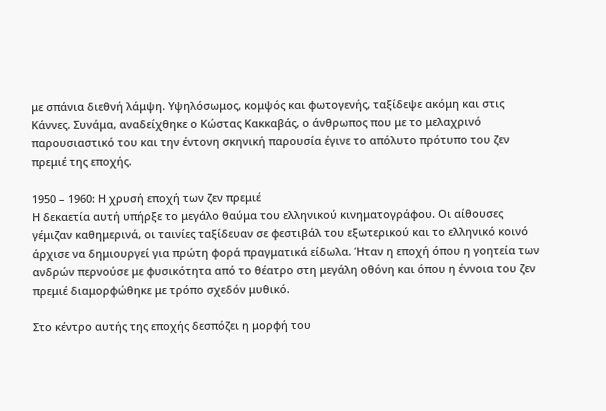με σπάνια διεθνή λάμψη. Υψηλόσωμος, κομψός και φωτογενής, ταξίδεψε ακόμη και στις Κάννες. Συνάμα, αναδείχθηκε ο Κώστας Κακκαβάς, ο άνθρωπος που με το μελαχρινό παρουσιαστικό του και την έντονη σκηνική παρουσία έγινε το απόλυτο πρότυπο του ζεν πρεμιέ της εποχής.

1950 – 1960: Η χρυσή εποχή των ζεν πρεμιέ
Η δεκαετία αυτή υπήρξε το μεγάλο θαύμα του ελληνικού κινηματογράφου. Οι αίθουσες γέμιζαν καθημερινά, οι ταινίες ταξίδευαν σε φεστιβάλ του εξωτερικού και το ελληνικό κοινό άρχισε να δημιουργεί για πρώτη φορά πραγματικά είδωλα. Ήταν η εποχή όπου η γοητεία των ανδρών περνούσε με φυσικότητα από το θέατρο στη μεγάλη οθόνη και όπου η έννοια του ζεν πρεμιέ διαμορφώθηκε με τρόπο σχεδόν μυθικό.

Στο κέντρο αυτής της εποχής δεσπόζει η μορφή του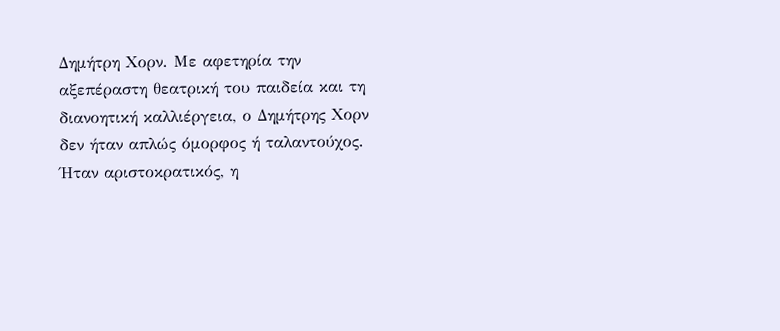Δημήτρη Χορν. Με αφετηρία την αξεπέραστη θεατρική του παιδεία και τη διανοητική καλλιέργεια, ο Δημήτρης Χορν δεν ήταν απλώς όμορφος ή ταλαντούχος. Ήταν αριστοκρατικός, η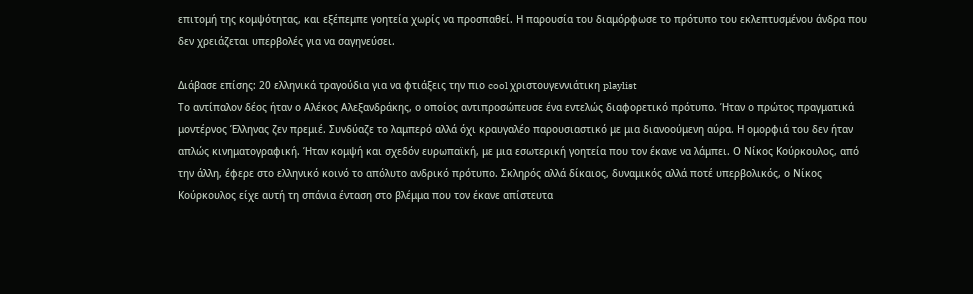επιτομή της κομψότητας, και εξέπεμπε γοητεία χωρίς να προσπαθεί. Η παρουσία του διαμόρφωσε το πρότυπο του εκλεπτυσμένου άνδρα που δεν χρειάζεται υπερβολές για να σαγηνεύσει.

Διάβασε επίσης: 20 ελληνικά τραγούδια για να φτιάξεις την πιο cool χριστουγεννιάτικη playlist
Το αντίπαλον δέος ήταν ο Αλέκος Αλεξανδράκης, ο οποίος αντιπροσώπευσε ένα εντελώς διαφορετικό πρότυπο. Ήταν ο πρώτος πραγματικά μοντέρνος Έλληνας ζεν πρεμιέ. Συνδύαζε το λαμπερό αλλά όχι κραυγαλέο παρουσιαστικό με μια διανοούμενη αύρα. Η ομορφιά του δεν ήταν απλώς κινηματογραφική. Ήταν κομψή και σχεδόν ευρωπαϊκή, με μια εσωτερική γοητεία που τον έκανε να λάμπει. Ο Νίκος Κούρκουλος, από την άλλη, έφερε στο ελληνικό κοινό το απόλυτο ανδρικό πρότυπο. Σκληρός αλλά δίκαιος, δυναμικός αλλά ποτέ υπερβολικός, ο Νίκος Κούρκουλος είχε αυτή τη σπάνια ένταση στο βλέμμα που τον έκανε απίστευτα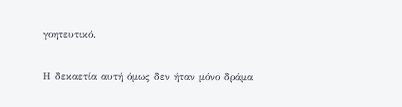γοητευτικό.

Η δεκαετία αυτή όμως δεν ήταν μόνο δράμα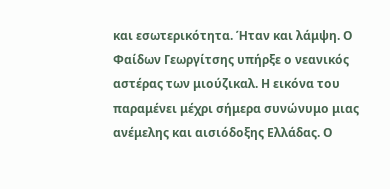και εσωτερικότητα. Ήταν και λάμψη. Ο Φαίδων Γεωργίτσης υπήρξε ο νεανικός αστέρας των μιούζικαλ. Η εικόνα του παραμένει μέχρι σήμερα συνώνυμο μιας ανέμελης και αισιόδοξης Ελλάδας. Ο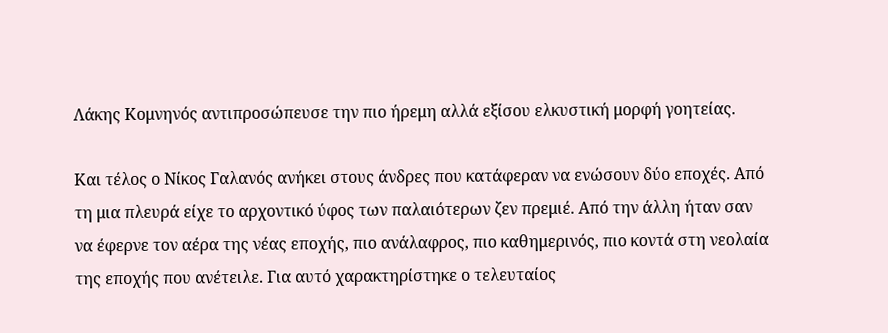Λάκης Κομνηνός αντιπροσώπευσε την πιο ήρεμη αλλά εξίσου ελκυστική μορφή γοητείας.

Και τέλος ο Νίκος Γαλανός ανήκει στους άνδρες που κατάφεραν να ενώσουν δύο εποχές. Από τη μια πλευρά είχε το αρχοντικό ύφος των παλαιότερων ζεν πρεμιέ. Από την άλλη ήταν σαν να έφερνε τον αέρα της νέας εποχής, πιο ανάλαφρος, πιο καθημερινός, πιο κοντά στη νεολαία της εποχής που ανέτειλε. Για αυτό χαρακτηρίστηκε ο τελευταίος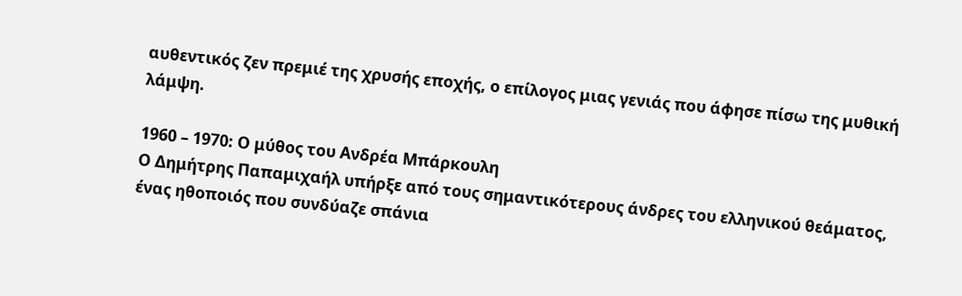αυθεντικός ζεν πρεμιέ της χρυσής εποχής, ο επίλογος μιας γενιάς που άφησε πίσω της μυθική λάμψη.

1960 – 1970: Ο μύθος του Ανδρέα Μπάρκουλη
Ο Δημήτρης Παπαμιχαήλ υπήρξε από τους σημαντικότερους άνδρες του ελληνικού θεάματος, ένας ηθοποιός που συνδύαζε σπάνια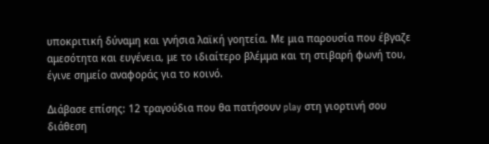υποκριτική δύναμη και γνήσια λαϊκή γοητεία. Με μια παρουσία που έβγαζε αμεσότητα και ευγένεια, με το ιδιαίτερο βλέμμα και τη στιβαρή φωνή του, έγινε σημείο αναφοράς για το κοινό.

Διάβασε επίσης: 12 τραγούδια που θα πατήσουν play στη γιορτινή σου διάθεση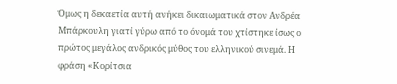Όμως η δεκαετία αυτή ανήκει δικαιωματικά στον Ανδρέα Μπάρκουλη γιατί γύρω από το όνομά του χτίστηκε ίσως ο πρώτος μεγάλος ανδρικός μύθος του ελληνικού σινεμά. Η φράση «Κορίτσια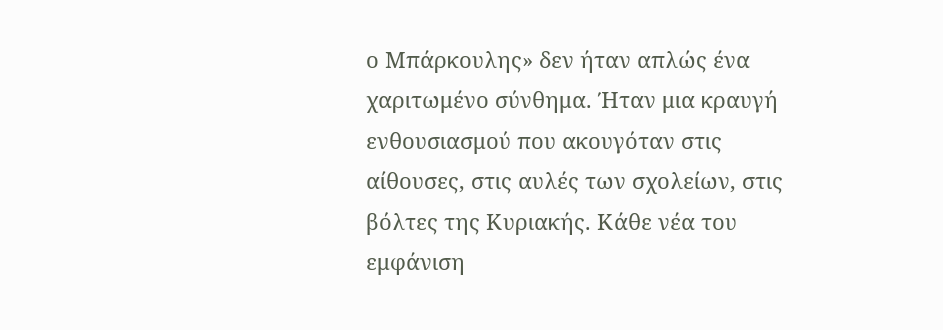ο Μπάρκουλης» δεν ήταν απλώς ένα χαριτωμένο σύνθημα. Ήταν μια κραυγή ενθουσιασμού που ακουγόταν στις αίθουσες, στις αυλές των σχολείων, στις βόλτες της Κυριακής. Κάθε νέα του εμφάνιση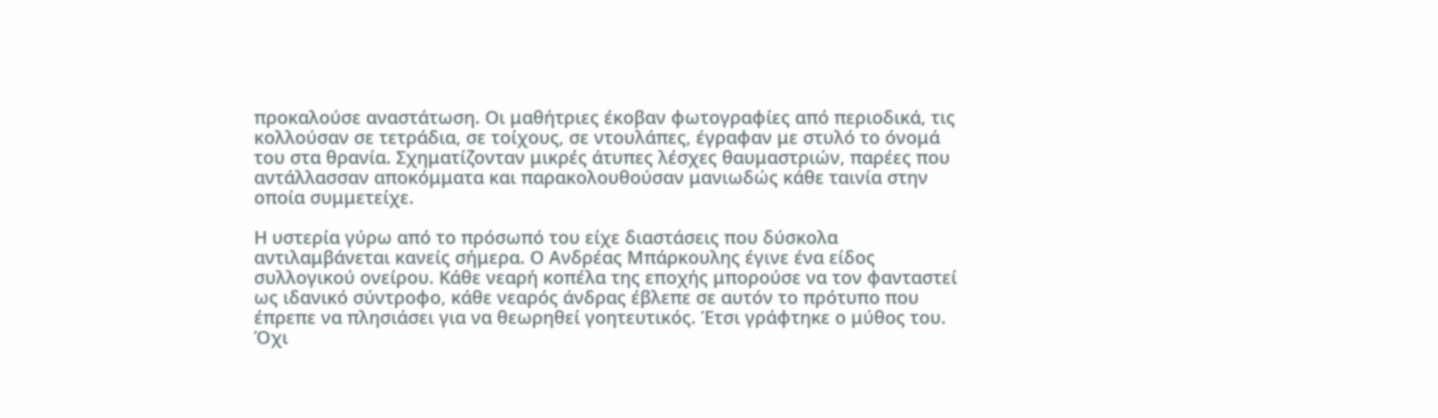προκαλούσε αναστάτωση. Οι μαθήτριες έκοβαν φωτογραφίες από περιοδικά, τις κολλούσαν σε τετράδια, σε τοίχους, σε ντουλάπες, έγραφαν με στυλό το όνομά του στα θρανία. Σχηματίζονταν μικρές άτυπες λέσχες θαυμαστριών, παρέες που αντάλλασσαν αποκόμματα και παρακολουθούσαν μανιωδώς κάθε ταινία στην οποία συμμετείχε.

Η υστερία γύρω από το πρόσωπό του είχε διαστάσεις που δύσκολα αντιλαμβάνεται κανείς σήμερα. Ο Ανδρέας Μπάρκουλης έγινε ένα είδος συλλογικού ονείρου. Κάθε νεαρή κοπέλα της εποχής μπορούσε να τον φανταστεί ως ιδανικό σύντροφο, κάθε νεαρός άνδρας έβλεπε σε αυτόν το πρότυπο που έπρεπε να πλησιάσει για να θεωρηθεί γοητευτικός. Έτσι γράφτηκε ο μύθος του. Όχι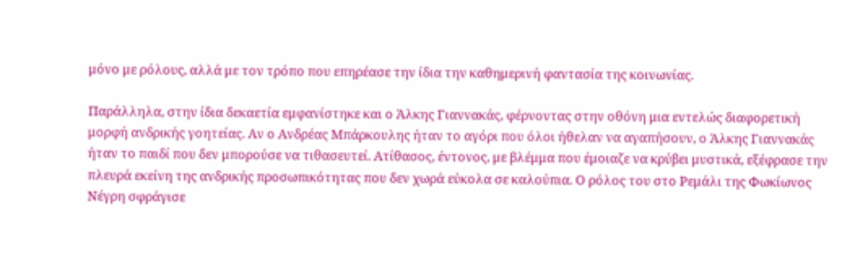μόνο με ρόλους, αλλά με τον τρόπο που επηρέασε την ίδια την καθημερινή φαντασία της κοινωνίας.

Παράλληλα, στην ίδια δεκαετία εμφανίστηκε και ο Άλκης Γιαννακάς, φέρνοντας στην οθόνη μια εντελώς διαφορετική μορφή ανδρικής γοητείας. Αν ο Ανδρέας Μπάρκουλης ήταν το αγόρι που όλοι ήθελαν να αγαπήσουν, ο Άλκης Γιαννακάς ήταν το παιδί που δεν μπορούσε να τιθασευτεί. Ατίθασος, έντονος, με βλέμμα που έμοιαζε να κρύβει μυστικά, εξέφρασε την πλευρά εκείνη της ανδρικής προσωπικότητας που δεν χωρά εύκολα σε καλούπια. Ο ρόλος του στο Ρεμάλι της Φωκίωνος Νέγρη σφράγισε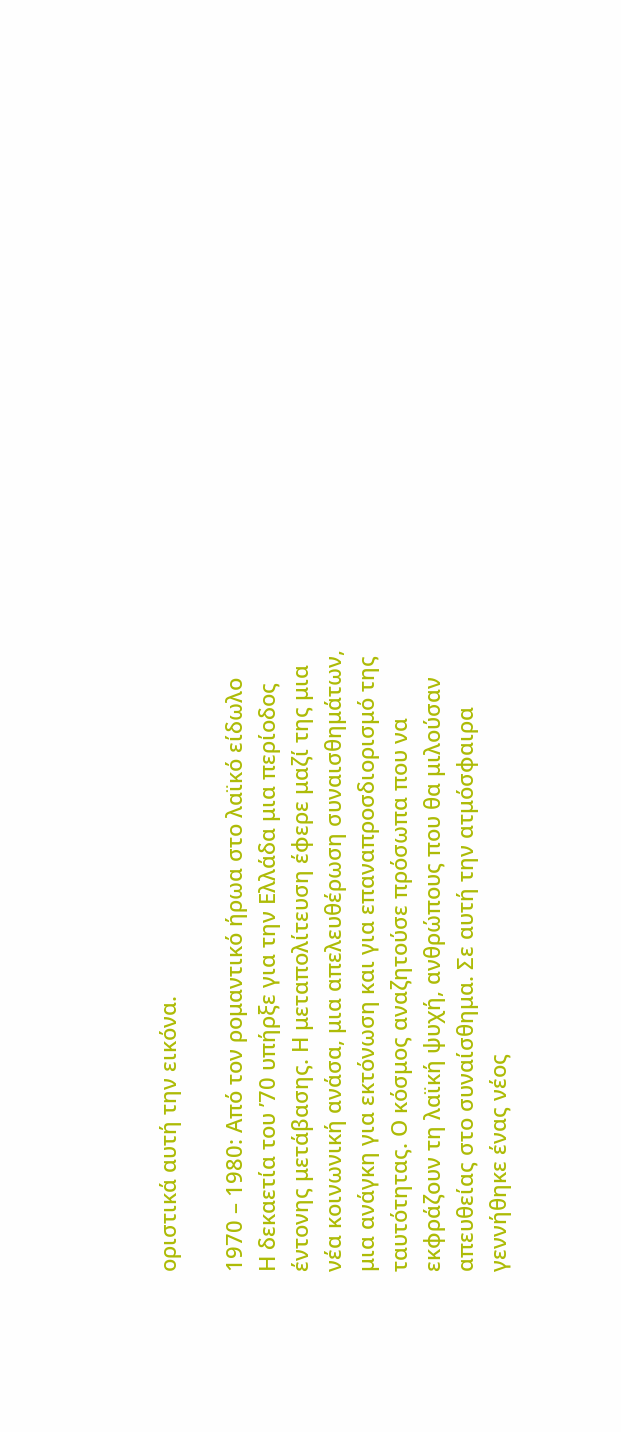οριστικά αυτή την εικόνα.

1970 – 1980: Από τον ρομαντικό ήρωα στο λαϊκό είδωλο
Η δεκαετία του ’70 υπήρξε για την Ελλάδα μια περίοδος έντονης μετάβασης. Η μεταπολίτευση έφερε μαζί της μια νέα κοινωνική ανάσα, μια απελευθέρωση συναισθημάτων, μια ανάγκη για εκτόνωση και για επαναπροσδιορισμό της ταυτότητας. Ο κόσμος αναζητούσε πρόσωπα που να εκφράζουν τη λαϊκή ψυχή, ανθρώπους που θα μιλούσαν απευθείας στο συναίσθημα. Σε αυτή την ατμόσφαιρα γεννήθηκε ένας νέος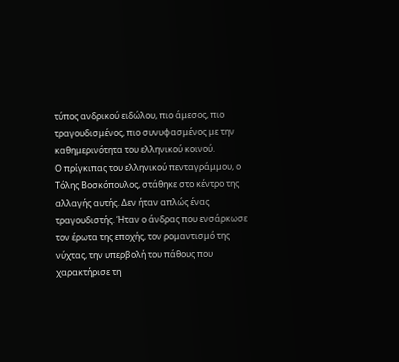τύπος ανδρικού ειδώλου, πιο άμεσος, πιο τραγουδισμένος, πιο συνυφασμένος με την καθημερινότητα του ελληνικού κοινού.
Ο πρίγκιπας του ελληνικού πενταγράμμου, ο Τόλης Βοσκόπουλος, στάθηκε στο κέντρο της αλλαγής αυτής. Δεν ήταν απλώς ένας τραγουδιστής. Ήταν ο άνδρας που ενσάρκωσε τον έρωτα της εποχής, τον ρομαντισμό της νύχτας, την υπερβολή του πάθους που χαρακτήρισε τη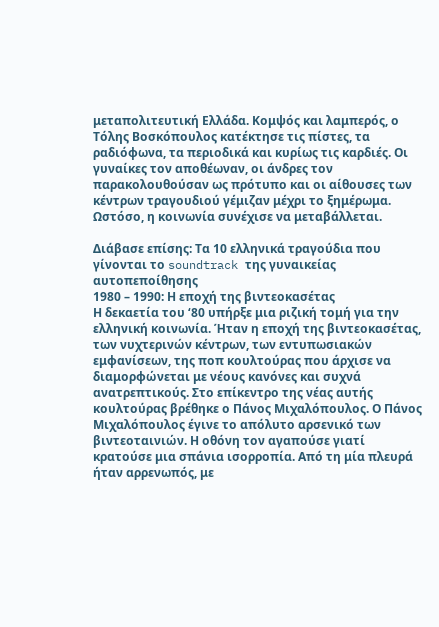μεταπολιτευτική Ελλάδα. Κομψός και λαμπερός, ο Τόλης Βοσκόπουλος κατέκτησε τις πίστες, τα ραδιόφωνα, τα περιοδικά και κυρίως τις καρδιές. Οι γυναίκες τον αποθέωναν, οι άνδρες τον παρακολουθούσαν ως πρότυπο και οι αίθουσες των κέντρων τραγουδιού γέμιζαν μέχρι το ξημέρωμα. Ωστόσο, η κοινωνία συνέχισε να μεταβάλλεται.

Διάβασε επίσης: Τα 10 ελληνικά τραγούδια που γίνονται το soundtrack της γυναικείας αυτοπεποίθησης
1980 – 1990: Η εποχή της βιντεοκασέτας
Η δεκαετία του ‘80 υπήρξε μια ριζική τομή για την ελληνική κοινωνία. Ήταν η εποχή της βιντεοκασέτας, των νυχτερινών κέντρων, των εντυπωσιακών εμφανίσεων, της ποπ κουλτούρας που άρχισε να διαμορφώνεται με νέους κανόνες και συχνά ανατρεπτικούς. Στο επίκεντρο της νέας αυτής κουλτούρας βρέθηκε ο Πάνος Μιχαλόπουλος. Ο Πάνος Μιχαλόπουλος έγινε το απόλυτο αρσενικό των βιντεοταινιών. Η οθόνη τον αγαπούσε γιατί κρατούσε μια σπάνια ισορροπία. Από τη μία πλευρά ήταν αρρενωπός, με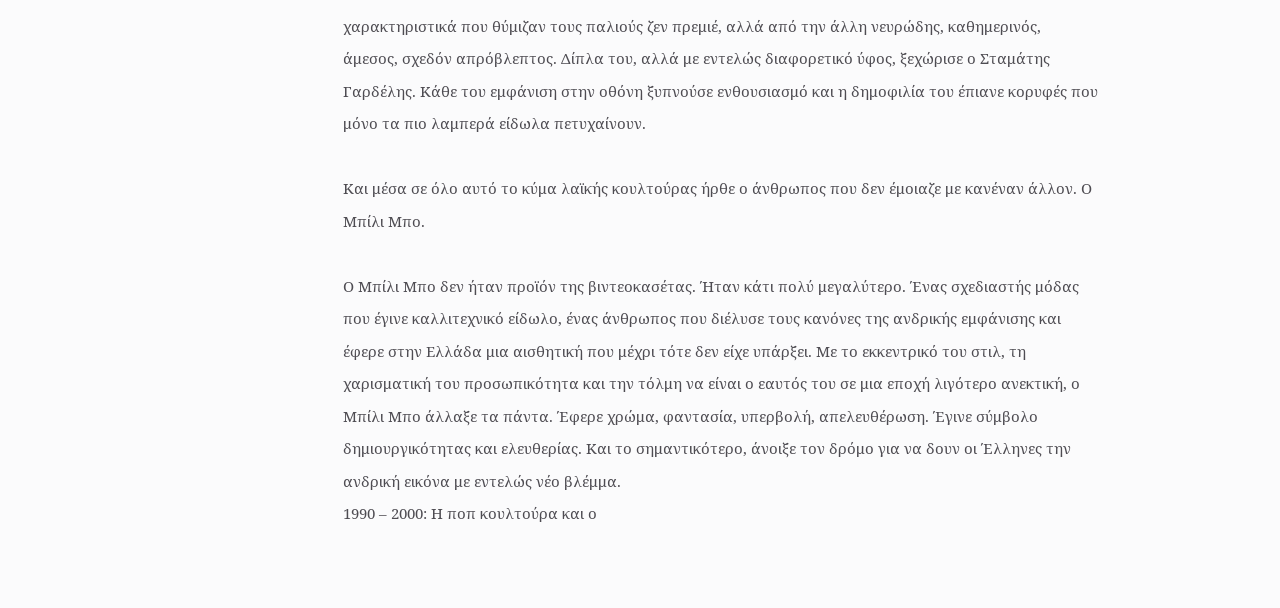χαρακτηριστικά που θύμιζαν τους παλιούς ζεν πρεμιέ, αλλά από την άλλη νευρώδης, καθημερινός, άμεσος, σχεδόν απρόβλεπτος. Δίπλα του, αλλά με εντελώς διαφορετικό ύφος, ξεχώρισε ο Σταμάτης Γαρδέλης. Κάθε του εμφάνιση στην οθόνη ξυπνούσε ενθουσιασμό και η δημοφιλία του έπιανε κορυφές που μόνο τα πιο λαμπερά είδωλα πετυχαίνουν.

Και μέσα σε όλο αυτό το κύμα λαϊκής κουλτούρας ήρθε ο άνθρωπος που δεν έμοιαζε με κανέναν άλλον. Ο Μπίλι Μπο.

Ο Μπίλι Μπο δεν ήταν προϊόν της βιντεοκασέτας. Ήταν κάτι πολύ μεγαλύτερο. Ένας σχεδιαστής μόδας που έγινε καλλιτεχνικό είδωλο, ένας άνθρωπος που διέλυσε τους κανόνες της ανδρικής εμφάνισης και έφερε στην Ελλάδα μια αισθητική που μέχρι τότε δεν είχε υπάρξει. Με το εκκεντρικό του στιλ, τη χαρισματική του προσωπικότητα και την τόλμη να είναι ο εαυτός του σε μια εποχή λιγότερο ανεκτική, ο Μπίλι Μπο άλλαξε τα πάντα. Έφερε χρώμα, φαντασία, υπερβολή, απελευθέρωση. Έγινε σύμβολο δημιουργικότητας και ελευθερίας. Και το σημαντικότερο, άνοιξε τον δρόμο για να δουν οι Έλληνες την ανδρική εικόνα με εντελώς νέο βλέμμα.
1990 – 2000: Η ποπ κουλτούρα και ο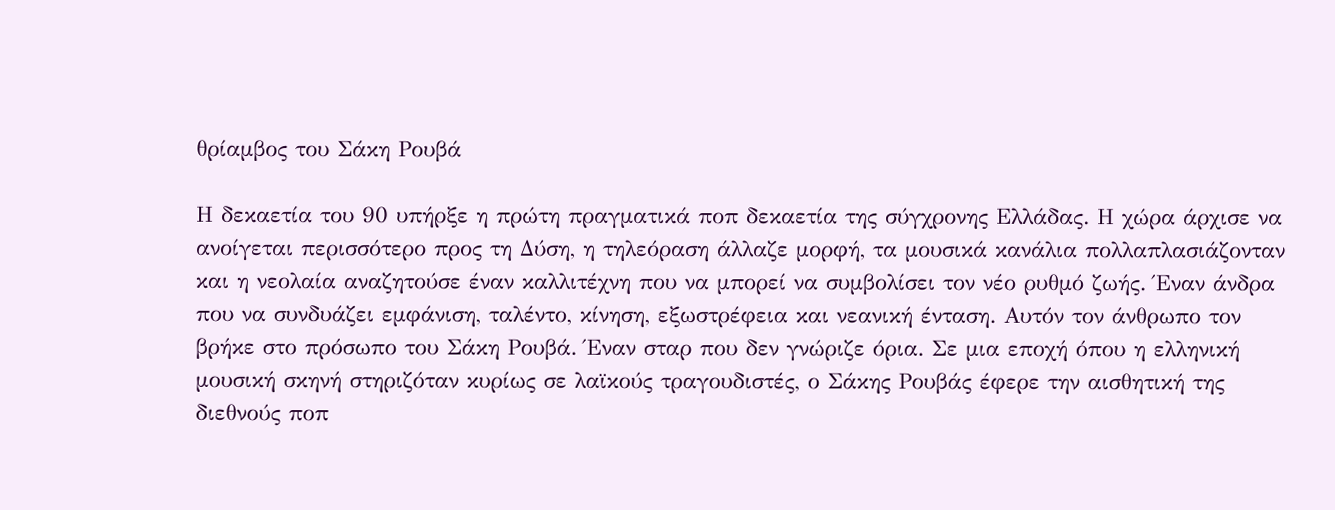θρίαμβος του Σάκη Ρουβά

Η δεκαετία του 90 υπήρξε η πρώτη πραγματικά ποπ δεκαετία της σύγχρονης Ελλάδας. Η χώρα άρχισε να ανοίγεται περισσότερο προς τη Δύση, η τηλεόραση άλλαζε μορφή, τα μουσικά κανάλια πολλαπλασιάζονταν και η νεολαία αναζητούσε έναν καλλιτέχνη που να μπορεί να συμβολίσει τον νέο ρυθμό ζωής. Έναν άνδρα που να συνδυάζει εμφάνιση, ταλέντο, κίνηση, εξωστρέφεια και νεανική ένταση. Αυτόν τον άνθρωπο τον βρήκε στο πρόσωπο του Σάκη Ρουβά. Έναν σταρ που δεν γνώριζε όρια. Σε μια εποχή όπου η ελληνική μουσική σκηνή στηριζόταν κυρίως σε λαϊκούς τραγουδιστές, ο Σάκης Ρουβάς έφερε την αισθητική της διεθνούς ποπ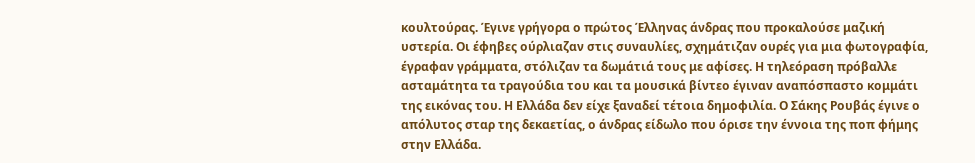κουλτούρας. Έγινε γρήγορα ο πρώτος Έλληνας άνδρας που προκαλούσε μαζική υστερία. Οι έφηβες ούρλιαζαν στις συναυλίες, σχημάτιζαν ουρές για μια φωτογραφία, έγραφαν γράμματα, στόλιζαν τα δωμάτιά τους με αφίσες. Η τηλεόραση πρόβαλλε ασταμάτητα τα τραγούδια του και τα μουσικά βίντεο έγιναν αναπόσπαστο κομμάτι της εικόνας του. Η Ελλάδα δεν είχε ξαναδεί τέτοια δημοφιλία. Ο Σάκης Ρουβάς έγινε ο απόλυτος σταρ της δεκαετίας, ο άνδρας είδωλο που όρισε την έννοια της ποπ φήμης στην Ελλάδα.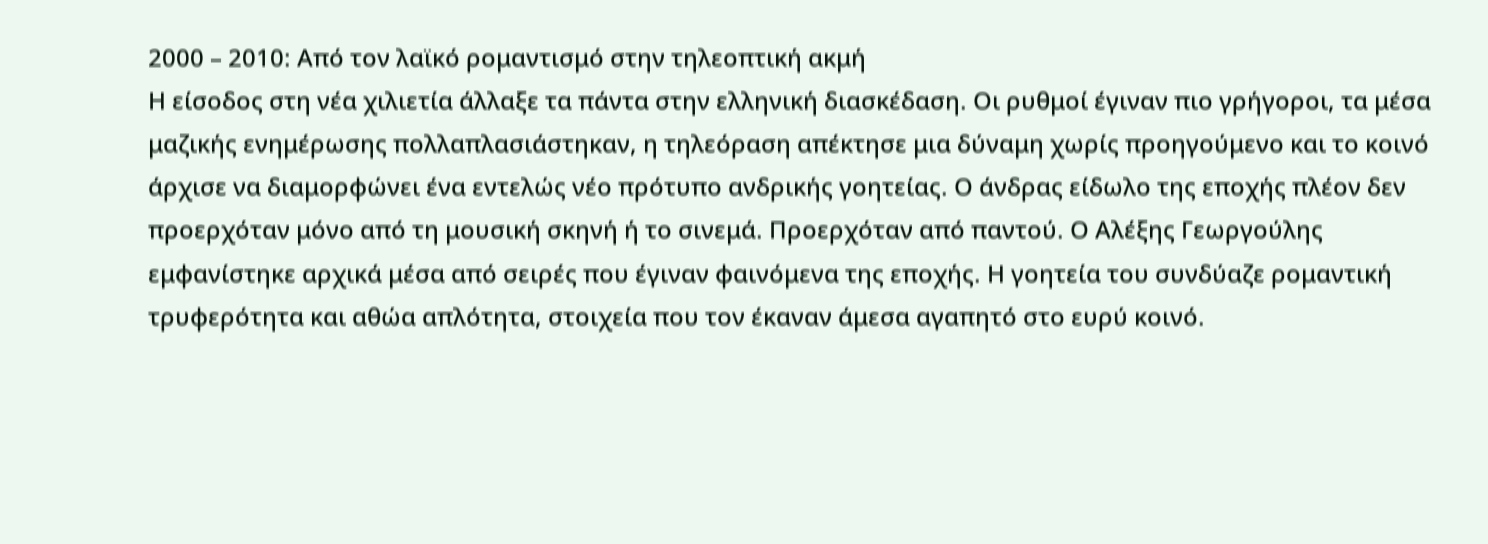2000 – 2010: Από τον λαϊκό ρομαντισμό στην τηλεοπτική ακμή
Η είσοδος στη νέα χιλιετία άλλαξε τα πάντα στην ελληνική διασκέδαση. Οι ρυθμοί έγιναν πιο γρήγοροι, τα μέσα μαζικής ενημέρωσης πολλαπλασιάστηκαν, η τηλεόραση απέκτησε μια δύναμη χωρίς προηγούμενο και το κοινό άρχισε να διαμορφώνει ένα εντελώς νέο πρότυπο ανδρικής γοητείας. Ο άνδρας είδωλο της εποχής πλέον δεν προερχόταν μόνο από τη μουσική σκηνή ή το σινεμά. Προερχόταν από παντού. Ο Αλέξης Γεωργούλης εμφανίστηκε αρχικά μέσα από σειρές που έγιναν φαινόμενα της εποχής. Η γοητεία του συνδύαζε ρομαντική τρυφερότητα και αθώα απλότητα, στοιχεία που τον έκαναν άμεσα αγαπητό στο ευρύ κοινό.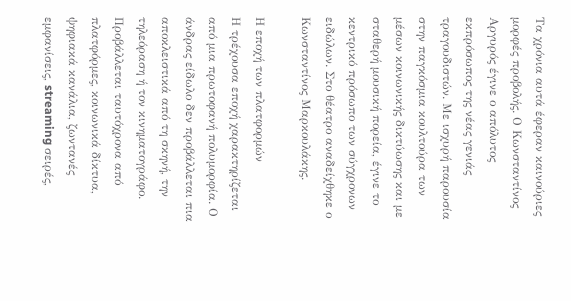Τα χρόνια αυτά έφεραν καινούριες μορφές προβολής. Ο Κωνσταντίνος Αργυρός έγινε ο απόλυτος εκπρόσωπος της νέας γενιάς τραγουδιστών. Με ισχυρή παρουσία στην παγκόσμια κουλτούρα των μέσων κοινωνικής δικτύωσης και με σταθερή μουσική πορεία, έγινε το κεντρικό πρόσωπο των σύγχρονων ειδώλων. Στο θέατρο αναδείχθηκε ο Κωνσταντίνος Μαρκουλάκης.

Η εποχή των πλατφορμών
Η τρέχουσα εποχή χαρακτηρίζεται από μια πρωτοφανή πολυμορφία. Ο άνδρας είδωλο δεν προβάλλεται πια αποκλειστικά από τη σκηνή, την τηλεόραση ή τον κινηματογράφο. Προβάλλεται ταυτόχρονα από πλατφόρμες, κοινωνικά δίκτυα, ψηφιακά κανάλια, ζωντανές εμφανίσεις, streaming σειρές,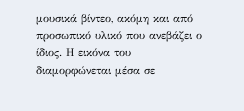μουσικά βίντεο, ακόμη και από προσωπικό υλικό που ανεβάζει ο ίδιος. Η εικόνα του διαμορφώνεται μέσα σε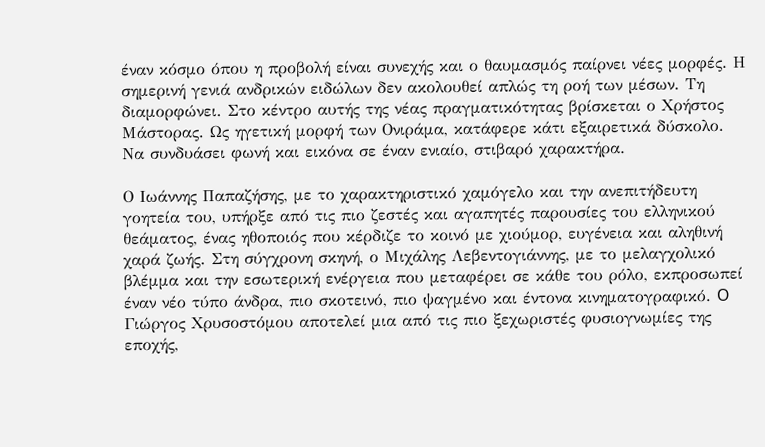έναν κόσμο όπου η προβολή είναι συνεχής και ο θαυμασμός παίρνει νέες μορφές. Η σημερινή γενιά ανδρικών ειδώλων δεν ακολουθεί απλώς τη ροή των μέσων. Τη διαμορφώνει. Στο κέντρο αυτής της νέας πραγματικότητας βρίσκεται ο Χρήστος Μάστορας. Ως ηγετική μορφή των Oνιράμα, κατάφερε κάτι εξαιρετικά δύσκολο. Να συνδυάσει φωνή και εικόνα σε έναν ενιαίο, στιβαρό χαρακτήρα.

Ο Ιωάννης Παπαζήσης, με το χαρακτηριστικό χαμόγελο και την ανεπιτήδευτη γοητεία του, υπήρξε από τις πιο ζεστές και αγαπητές παρουσίες του ελληνικού θεάματος, ένας ηθοποιός που κέρδιζε το κοινό με χιούμορ, ευγένεια και αληθινή χαρά ζωής. Στη σύγχρονη σκηνή, ο Μιχάλης Λεβεντογιάννης, με το μελαγχολικό βλέμμα και την εσωτερική ενέργεια που μεταφέρει σε κάθε του ρόλο, εκπροσωπεί έναν νέο τύπο άνδρα, πιο σκοτεινό, πιο ψαγμένο και έντονα κινηματογραφικό. O Γιώργος Χρυσοστόμου αποτελεί μια από τις πιο ξεχωριστές φυσιογνωμίες της εποχής,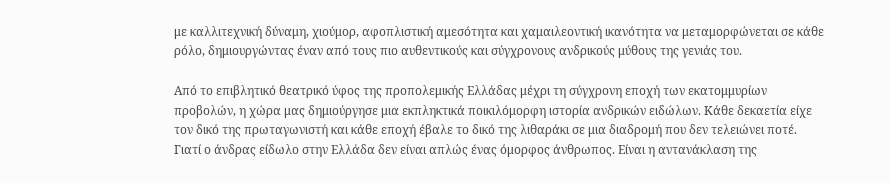με καλλιτεχνική δύναμη, χιούμορ, αφοπλιστική αμεσότητα και χαμαιλεοντική ικανότητα να μεταμορφώνεται σε κάθε ρόλο, δημιουργώντας έναν από τους πιο αυθεντικούς και σύγχρονους ανδρικούς μύθους της γενιάς του.

Από το επιβλητικό θεατρικό ύφος της προπολεμικής Ελλάδας μέχρι τη σύγχρονη εποχή των εκατομμυρίων προβολών, η χώρα μας δημιούργησε μια εκπληκτικά ποικιλόμορφη ιστορία ανδρικών ειδώλων. Κάθε δεκαετία είχε τον δικό της πρωταγωνιστή και κάθε εποχή έβαλε το δικό της λιθαράκι σε μια διαδρομή που δεν τελειώνει ποτέ. Γιατί ο άνδρας είδωλο στην Ελλάδα δεν είναι απλώς ένας όμορφος άνθρωπος. Είναι η αντανάκλαση της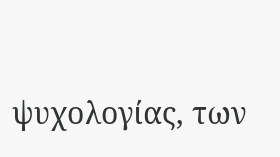ψυχολογίας, των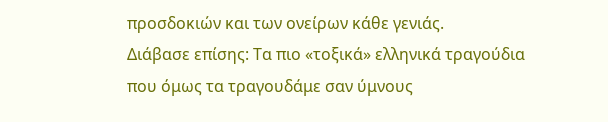προσδοκιών και των ονείρων κάθε γενιάς.
Διάβασε επίσης: Τα πιο «τοξικά» ελληνικά τραγούδια που όμως τα τραγουδάμε σαν ύμνους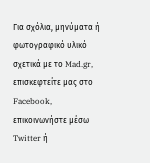Για σχόλια, μηνύματα ή φωτογραφικό υλικό σχετικά με το Mad.gr, επισκεφτείτε μας στο Facebook, επικοινωνήστε μέσω Twitter ή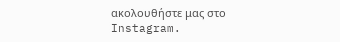ακολουθήστε μας στο Instagram.